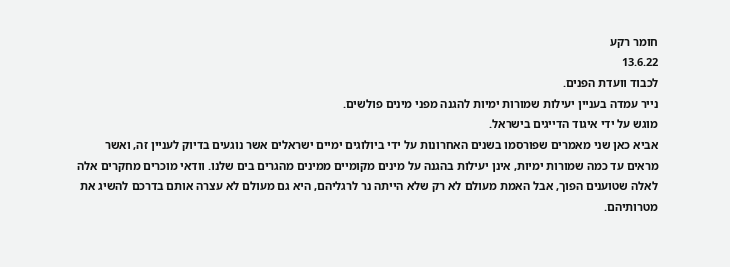חומר רקע
13.6.22
לכבוד וועדת הפנים.
נייר עמדה בעניין יעילות שמורות ימיות להגנה מפני מינים פולשים.
מוגש על ידי איגוד הדייגים בישראל.
אביא כאן שני מאמרים שפורסמו בשנים האחרונות על ידי ביולוגים ימיים ישראלים אשר נוגעים בדיוק לעניין זה, ואשר מראים עד כמה שמורות ימיות, אינן יעילות בהגנה על מינים מקומיים ממינים מהגרים בים שלנו. וודאי מוכרים מחקרים אלה לאלה שטוענים הפוך, אבל האמת מעולם לא רק שלא הייתה נר לרגליהם, היא גם מעולם לא עצרה אותם בדרכם להשיג את מטרותיהם.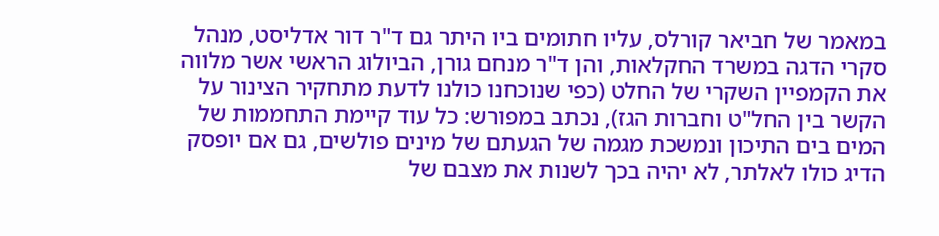במאמר של חביאר קורלס, עליו חתומים ביו היתר גם ד"ר דור אדליסט, מנהל סקרי הדגה במשרד החקלאות, והן ד"ר מנחם גורן, הביולוג הראשי אשר מלווה את הקמפיין השקרי של החלט (כפי שנוכחנו כולנו לדעת מתחקיר הצינור על הקשר בין החל"ט וחברות הגז), נכתב במפורש: כל עוד קיימת התחממות של המים בים התיכון ונמשכת מגמה של הגעתם של מינים פולשים, גם אם יופסק הדיג כולו לאלתר, לא יהיה בכך לשנות את מצבם של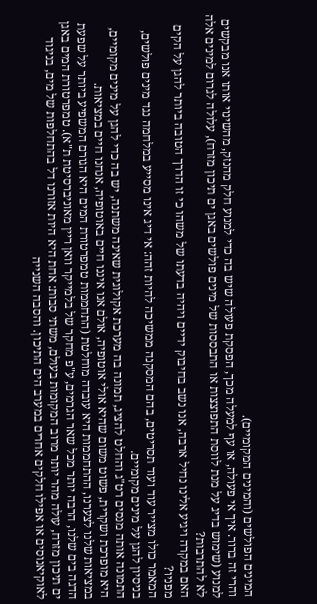המינים הפולשים (והמינים המקומיים).
והרי זה ברור. איך אי פעולה, או עף למעלה מכך, הפסקת פעולה שיש בה כדי למנוע חלק מהנזק, מהשינוי אותו אנו מבקשים למנוע (שימוש בדיג על מנת לווסת התפוצצות או התבססות של מינים פולשים באגן ים תיכון מזרח), עלולה לגרום למינים אלה לא להתרבות?
האם במקרה ויגיע אלינו נחיל ארבה, אנו נשב בחיבוק ידיים ויהיה בדעתו של משהו כי זו הדרך הטובה ביותר להגן על הקים מפניו?
המאמר כולו מצייר עוד ועוד תסריטים, בהם המסקנה ממשיכה להיות זהה: אי דיג אינו מסייע במלחמה נגד מינים פולשים, בניסיון להגן על מינים מקומיים.
התמונה אותה מנסים רט"ג והחלט להציג, תמונה בה מערכת אקולוגית שאינה משתנה, יש בה כדי להגן על מינים מקומיים, היא מופרכת ושקרית, פשוט משום שהיא אולי אוטופיה, אולם אנו איננו חיים באוטופיה, אנחנו חיים במציאות.
במציאות שלנו לצערנו, ההתחממות היא עובדה מוחלטת (התחממות טמפרטורת המים היא הגורם המשפיע ביותר על שפעת הדגה בים שלנו, הרבה יותר מכל שאר הגרמים, ע"פ מחקר של בלמייקר וואן ריין מאוניברסיטת ת"א). טמפרטורת המים באגן ים תיכון מזרח, עולה מהר יותר מרוב המקומות בעולם, משתי סבות: אחת היא היות אזורנו דל בהתחלפות של מים, בניגוד לאוקיאנוסים או אפילו חלקים אחרים במערב הים התיכון. והסבה השנייה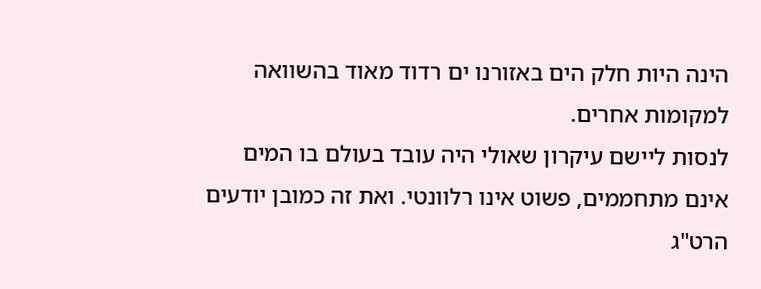הינה היות חלק הים באזורנו ים רדוד מאוד בהשוואה למקומות אחרים.
לנסות ליישם עיקרון שאולי היה עובד בעולם בו המים אינם מתחממים, פשוט אינו רלוונטי. ואת זה כמובן יודעים הרט"ג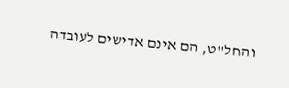והחל"ט, הם אינם אדישים לעובדה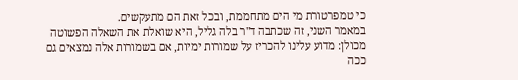כי טמפרטורת מי הים מתחממת, ובכל זאת הם מתעקשים.
במאמר השני, זה שכתבה ד"ר בלה גליל, היא שואלת את השאלה הפשוטה מכולן: מדוע עלינו להכריז על שמורות ימיות, אם בשמורות אלה נמצאים גם ככה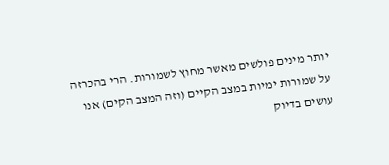יותר מינים פולשים מאשר מחוץ לשמורות. הרי בהכרזה על שמורות ימיות במצב הקיים (וזה המצב הקים) אנו עושים בדיוק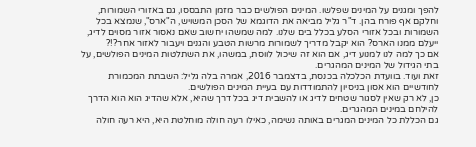להפך ומגנים על המינים שפלשו. המינים הפולשים כבר מזמן התבססו, גם באזורי השמורות, וחלקם אף פורח בהן. ד"ר גליל מביאה את הדוגמא של הסכן המשויש, ה"ארס", שנמצא בכל השמורות ובכל אזורי הסלע בכלל בים שלנו. למה שמשהו יחשוב שאם נאסור אזור מסוים לדיג, ייעלם ממנו הארס? הוא יקבל מדריך לשמורות מרשות הטבע והגנים ויעבור לאזור אחר?!?
אם כך למה לנו למנוע דיג, אם הוא זה שיכול לווסת, במשהו, את השתלטות המינים הפולשים, על בתי הגידול של המינים המהגרים.
זאת ועוד. בוועדת הכלכלה בכנסת, בדצמבר 2016, אמרה בלה גליל: השבתת המכמורת לחודשיים הוא אסון בניסיון להתמודדות עם בעיית המינים הפולשים.
כן, לא רק שאין לסגור שטחים לדיג או להשבית דיג בכל דרך שהיא, אלא שהדיג הוא הוא הדרך להילחם במינים המהגרים.
גם הכללת כל המינים המגרים באותה נשימה, כאילו רעה חולה מוחלטת היא, היא רעה חולה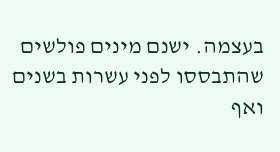בעצמה. ישנם מינים פולשים שהתבססו לפני עשרות בשנים ואף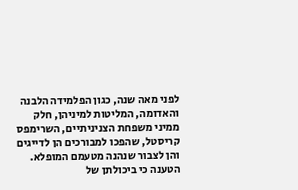לפני מאה שנה, כגון הפלמידה הלבנה והאדומה, המליטות למיניהן, חלק ממיני משפחת הצניניתיים, השרימפס קריסטל, שהפכו למבורכים הן לדייגים והן לצבור שנהנה מטעמם המופלא.
הטענה כי ביכולתן של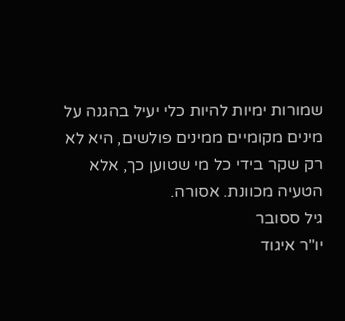שמורות ימיות להיות כלי יעיל בהגנה על מינים מקומיים ממינים פולשים, היא לא רק שקר בידי כל מי שטוען כך, אלא הטעיה מכוונת. אסורה.
גיל ססובר
יו"ר איגוד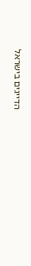הדייגים בישראל